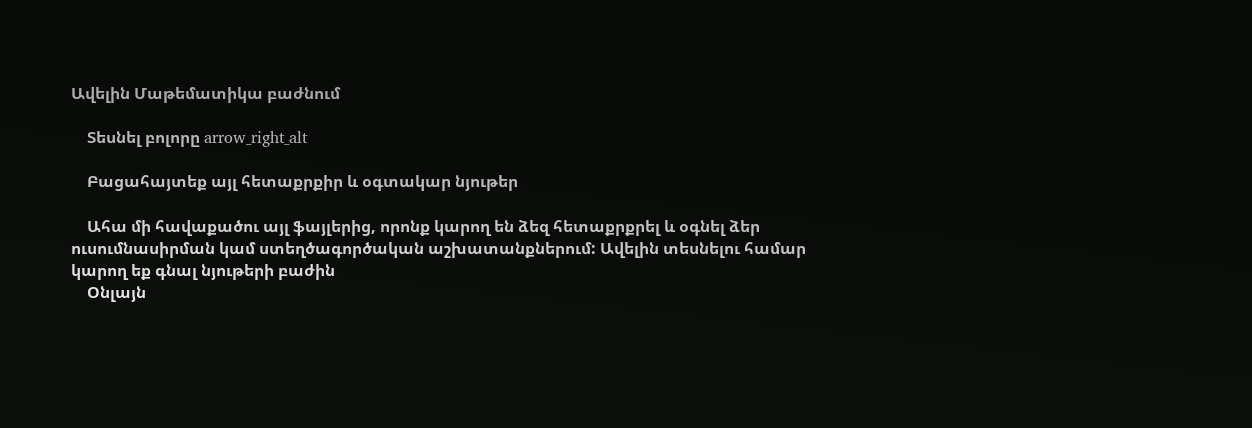Ավելին Մաթեմատիկա բաժնում

    Տեսնել բոլորը arrow_right_alt

    Բացահայտեք այլ հետաքրքիր և օգտակար նյութեր

    Ահա մի հավաքածու այլ ֆայլերից, որոնք կարող են ձեզ հետաքրքրել և օգնել ձեր ուսումնասիրման կամ ստեղծագործական աշխատանքներում: Ավելին տեսնելու համար կարող եք գնալ նյութերի բաժին
    Օնլայն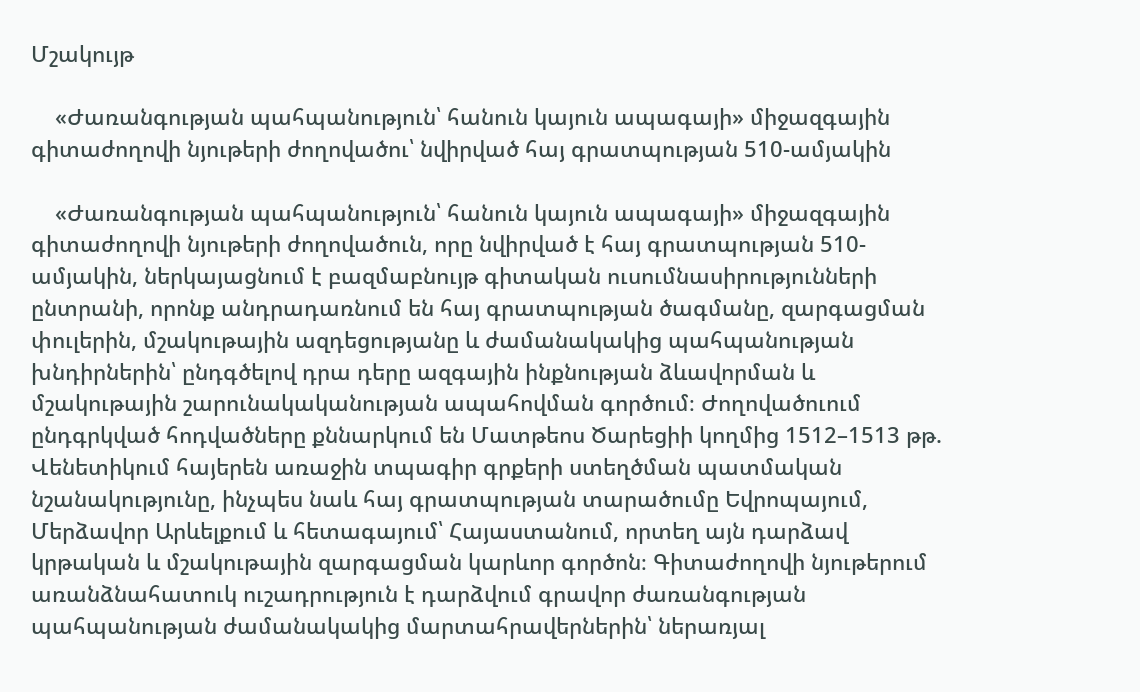Մշակույթ

    «Ժառանգության պահպանություն՝ հանուն կայուն ապագայի» միջազգային գիտաժողովի նյութերի ժողովածու՝ նվիրված հայ գրատպության 510-ամյակին

    «Ժառանգության պահպանություն՝ հանուն կայուն ապագայի» միջազգային գիտաժողովի նյութերի ժողովածուն, որը նվիրված է հայ գրատպության 510-ամյակին, ներկայացնում է բազմաբնույթ գիտական ուսումնասիրությունների ընտրանի, որոնք անդրադառնում են հայ գրատպության ծագմանը, զարգացման փուլերին, մշակութային ազդեցությանը և ժամանակակից պահպանության խնդիրներին՝ ընդգծելով դրա դերը ազգային ինքնության ձևավորման և մշակութային շարունակականության ապահովման գործում։ Ժողովածուում ընդգրկված հոդվածները քննարկում են Մատթեոս Ծարեցիի կողմից 1512–1513 թթ. Վենետիկում հայերեն առաջին տպագիր գրքերի ստեղծման պատմական նշանակությունը, ինչպես նաև հայ գրատպության տարածումը Եվրոպայում, Մերձավոր Արևելքում և հետագայում՝ Հայաստանում, որտեղ այն դարձավ կրթական և մշակութային զարգացման կարևոր գործոն։ Գիտաժողովի նյութերում առանձնահատուկ ուշադրություն է դարձվում գրավոր ժառանգության պահպանության ժամանակակից մարտահրավերներին՝ ներառյալ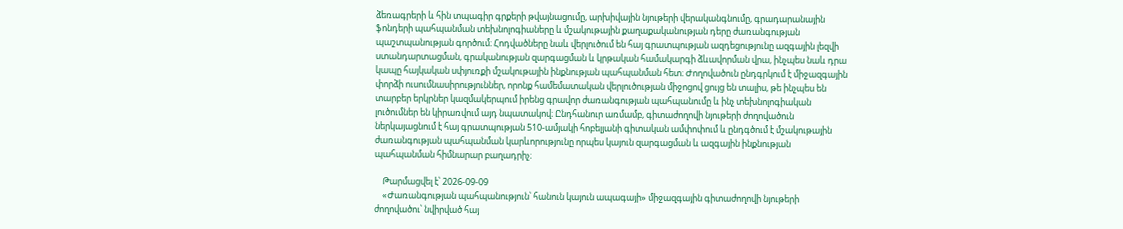ձեռագրերի և հին տպագիր գրքերի թվայնացումը, արխիվային նյութերի վերականգնումը, գրադարանային ֆոնդերի պահպանման տեխնոլոգիաները և մշակութային քաղաքականության դերը ժառանգության պաշտպանության գործում։ Հոդվածները նաև վերլուծում են հայ գրատպության ազդեցությունը ազգային լեզվի ստանդարտացման, գրականության զարգացման և կրթական համակարգի ձևավորման վրա, ինչպես նաև դրա կապը հայկական սփյուռքի մշակութային ինքնության պահպանման հետ։ Ժողովածուն ընդգրկում է միջազգային փորձի ուսումնասիրություններ, որոնք համեմատական վերլուծության միջոցով ցույց են տալիս, թե ինչպես են տարբեր երկրներ կազմակերպում իրենց գրավոր ժառանգության պահպանումը և ինչ տեխնոլոգիական լուծումներ են կիրառվում այդ նպատակով։ Ընդհանուր առմամբ, գիտաժողովի նյութերի ժողովածուն ներկայացնում է հայ գրատպության 510-ամյակի հոբելյանի գիտական ամփոփում և ընդգծում է մշակութային ժառանգության պահպանման կարևորությունը որպես կայուն զարգացման և ազգային ինքնության պահպանման հիմնարար բաղադրիչ։

    Թարմացվել է՝ 2026-09-09
    «Ժառանգության պահպանություն՝ հանուն կայուն ապագայի» միջազգային գիտաժողովի նյութերի ժողովածու՝ նվիրված հայ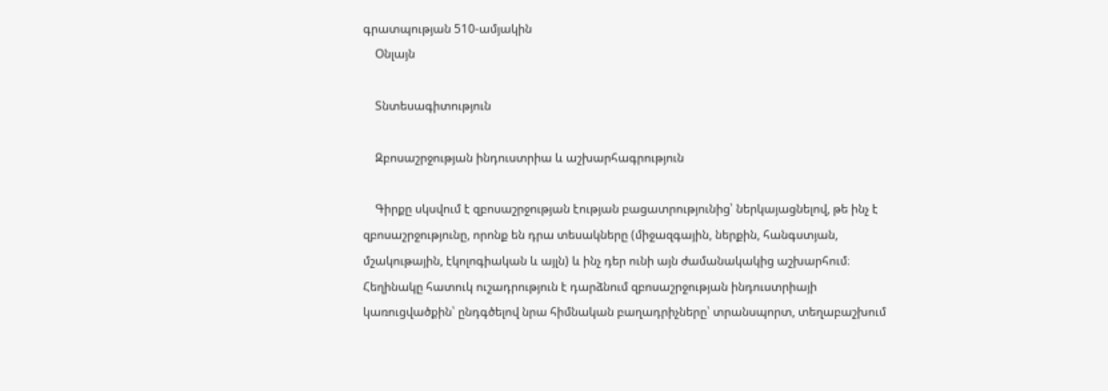գրատպության 510-ամյակին
    Օնլայն

    Տնտեսագիտություն

    Զբոսաշրջության ինդուստրիա և աշխարհագրություն

    Գիրքը սկսվում է զբոսաշրջության էության բացատրությունից՝ ներկայացնելով, թե ինչ է զբոսաշրջությունը, որոնք են դրա տեսակները (միջազգային, ներքին, հանգստյան, մշակութային, էկոլոգիական և այլն) և ինչ դեր ունի այն ժամանակակից աշխարհում։ Հեղինակը հատուկ ուշադրություն է դարձնում զբոսաշրջության ինդուստրիայի կառուցվածքին՝ ընդգծելով նրա հիմնական բաղադրիչները՝ տրանսպորտ, տեղաբաշխում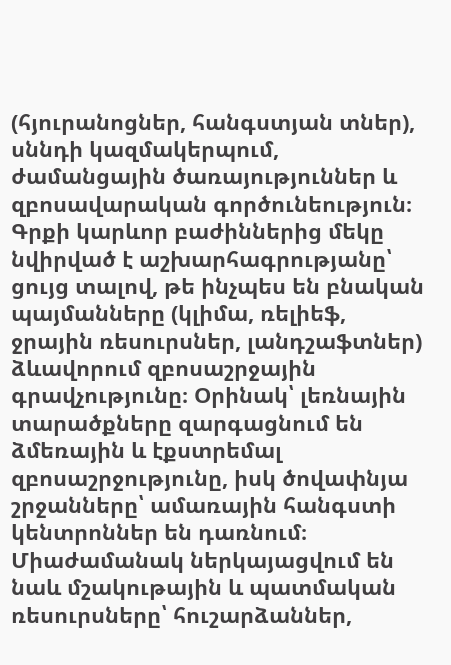(հյուրանոցներ, հանգստյան տներ), սննդի կազմակերպում, ժամանցային ծառայություններ և զբոսավարական գործունեություն։ Գրքի կարևոր բաժիններից մեկը նվիրված է աշխարհագրությանը՝ ցույց տալով, թե ինչպես են բնական պայմանները (կլիմա, ռելիեֆ, ջրային ռեսուրսներ, լանդշաֆտներ) ձևավորում զբոսաշրջային գրավչությունը։ Օրինակ՝ լեռնային տարածքները զարգացնում են ձմեռային և էքստրեմալ զբոսաշրջությունը, իսկ ծովափնյա շրջանները՝ ամառային հանգստի կենտրոններ են դառնում։ Միաժամանակ ներկայացվում են նաև մշակութային և պատմական ռեսուրսները՝ հուշարձաններ,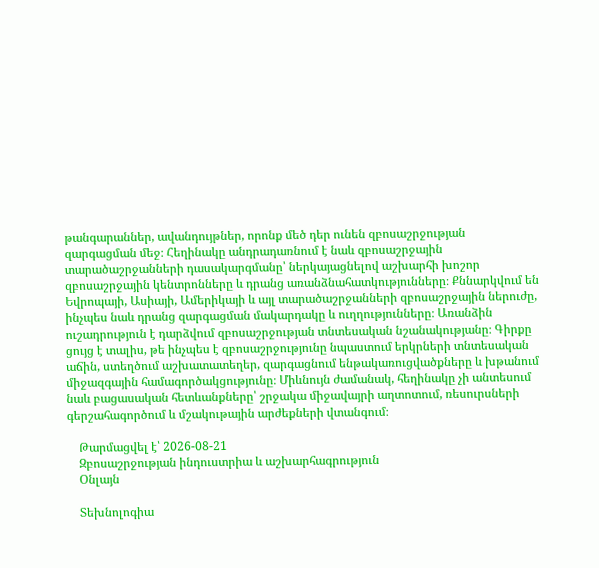թանգարաններ, ավանդույթներ, որոնք մեծ դեր ունեն զբոսաշրջության զարգացման մեջ։ Հեղինակը անդրադառնում է նաև զբոսաշրջային տարածաշրջանների դասակարգմանը՝ ներկայացնելով աշխարհի խոշոր զբոսաշրջային կենտրոնները և դրանց առանձնահատկությունները։ Քննարկվում են Եվրոպայի, Ասիայի, Ամերիկայի և այլ տարածաշրջանների զբոսաշրջային ներուժը, ինչպես նաև դրանց զարգացման մակարդակը և ուղղությունները։ Առանձին ուշադրություն է դարձվում զբոսաշրջության տնտեսական նշանակությանը։ Գիրքը ցույց է տալիս, թե ինչպես է զբոսաշրջությունը նպաստում երկրների տնտեսական աճին, ստեղծում աշխատատեղեր, զարգացնում ենթակառուցվածքները և խթանում միջազգային համագործակցությունը։ Միևնույն ժամանակ, հեղինակը չի անտեսում նաև բացասական հետևանքները՝ շրջակա միջավայրի աղտոտում, ռեսուրսների գերշահագործում և մշակութային արժեքների վտանգում։

    Թարմացվել է՝ 2026-08-21
    Զբոսաշրջության ինդուստրիա և աշխարհագրություն
    Օնլայն

    Տեխնոլոգիա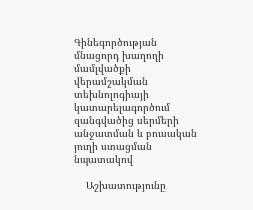Գինեգործության մնացորդ խաղողի մամլվածքի վերամշակման տեխնոլոգիայի կատարելագործում զանգվածից սերմերի անջատման և բուսական յուղի ստացման նպատակով

    Աշխատությունը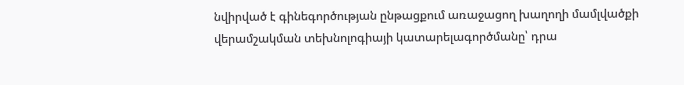նվիրված է գինեգործության ընթացքում առաջացող խաղողի մամլվածքի վերամշակման տեխնոլոգիայի կատարելագործմանը՝ դրա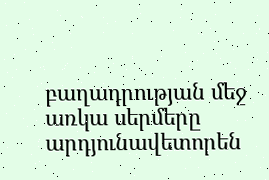բաղադրության մեջ առկա սերմերը արդյունավետորեն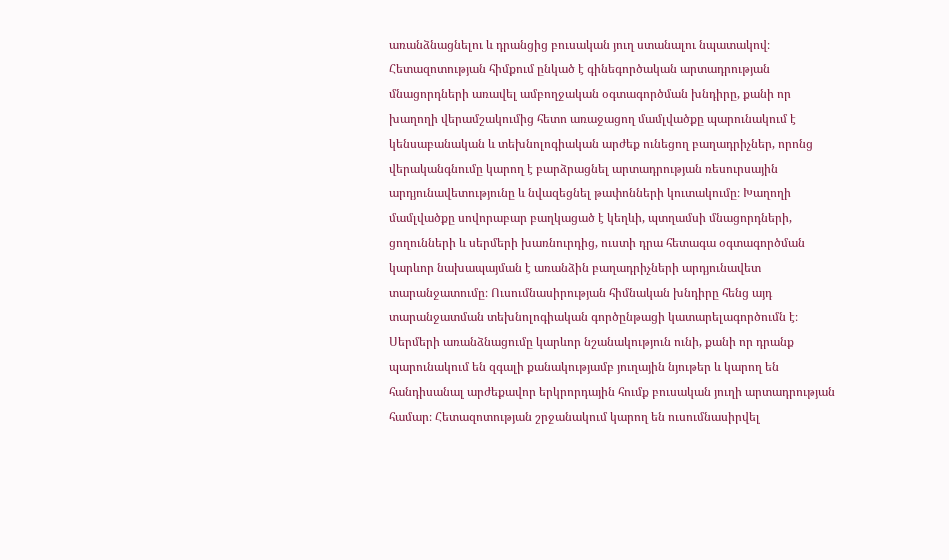առանձնացնելու և դրանցից բուսական յուղ ստանալու նպատակով։ Հետազոտության հիմքում ընկած է գինեգործական արտադրության մնացորդների առավել ամբողջական օգտագործման խնդիրը, քանի որ խաղողի վերամշակումից հետո առաջացող մամլվածքը պարունակում է կենսաբանական և տեխնոլոգիական արժեք ունեցող բաղադրիչներ, որոնց վերականգնումը կարող է բարձրացնել արտադրության ռեսուրսային արդյունավետությունը և նվազեցնել թափոնների կուտակումը։ Խաղողի մամլվածքը սովորաբար բաղկացած է կեղևի, պտղամսի մնացորդների, ցողունների և սերմերի խառնուրդից, ուստի դրա հետագա օգտագործման կարևոր նախապայման է առանձին բաղադրիչների արդյունավետ տարանջատումը։ Ուսումնասիրության հիմնական խնդիրը հենց այդ տարանջատման տեխնոլոգիական գործընթացի կատարելագործումն է։ Սերմերի առանձնացումը կարևոր նշանակություն ունի, քանի որ դրանք պարունակում են զգալի քանակությամբ յուղային նյութեր և կարող են հանդիսանալ արժեքավոր երկրորդային հումք բուսական յուղի արտադրության համար։ Հետազոտության շրջանակում կարող են ուսումնասիրվել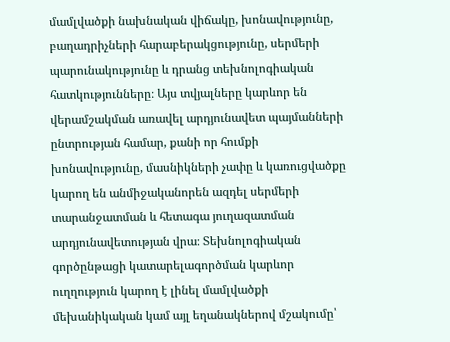մամլվածքի նախնական վիճակը, խոնավությունը, բաղադրիչների հարաբերակցությունը, սերմերի պարունակությունը և դրանց տեխնոլոգիական հատկությունները։ Այս տվյալները կարևոր են վերամշակման առավել արդյունավետ պայմանների ընտրության համար, քանի որ հումքի խոնավությունը, մասնիկների չափը և կառուցվածքը կարող են անմիջականորեն ազդել սերմերի տարանջատման և հետագա յուղազատման արդյունավետության վրա։ Տեխնոլոգիական գործընթացի կատարելագործման կարևոր ուղղություն կարող է լինել մամլվածքի մեխանիկական կամ այլ եղանակներով մշակումը՝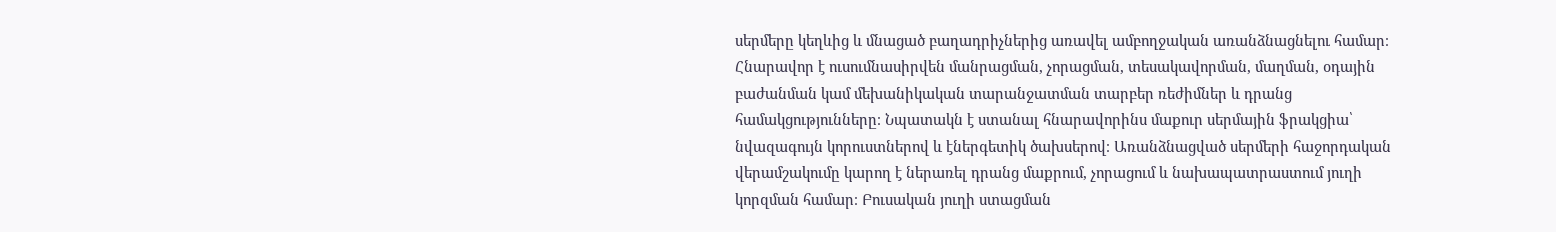սերմերը կեղևից և մնացած բաղադրիչներից առավել ամբողջական առանձնացնելու համար։ Հնարավոր է ուսումնասիրվեն մանրացման, չորացման, տեսակավորման, մաղման, օդային բաժանման կամ մեխանիկական տարանջատման տարբեր ռեժիմներ և դրանց համակցությունները։ Նպատակն է ստանալ հնարավորինս մաքուր սերմային ֆրակցիա՝ նվազագույն կորուստներով և էներգետիկ ծախսերով։ Առանձնացված սերմերի հաջորդական վերամշակումը կարող է ներառել դրանց մաքրում, չորացում և նախապատրաստում յուղի կորզման համար։ Բուսական յուղի ստացման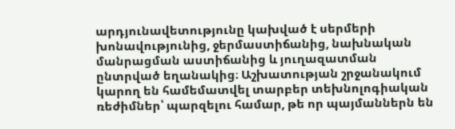արդյունավետությունը կախված է սերմերի խոնավությունից, ջերմաստիճանից, նախնական մանրացման աստիճանից և յուղազատման ընտրված եղանակից։ Աշխատության շրջանակում կարող են համեմատվել տարբեր տեխնոլոգիական ռեժիմներ՝ պարզելու համար, թե որ պայմաններն են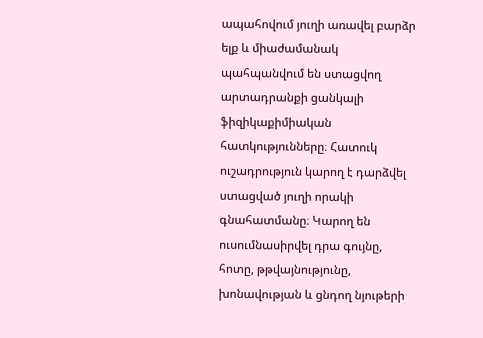ապահովում յուղի առավել բարձր ելք և միաժամանակ պահպանվում են ստացվող արտադրանքի ցանկալի ֆիզիկաքիմիական հատկությունները։ Հատուկ ուշադրություն կարող է դարձվել ստացված յուղի որակի գնահատմանը։ Կարող են ուսումնասիրվել դրա գույնը, հոտը, թթվայնությունը, խոնավության և ցնդող նյութերի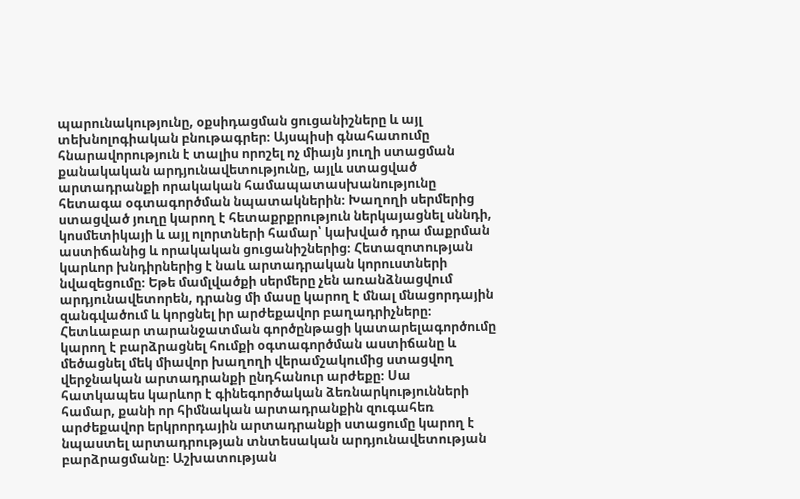պարունակությունը, օքսիդացման ցուցանիշները և այլ տեխնոլոգիական բնութագրեր։ Այսպիսի գնահատումը հնարավորություն է տալիս որոշել ոչ միայն յուղի ստացման քանակական արդյունավետությունը, այլև ստացված արտադրանքի որակական համապատասխանությունը հետագա օգտագործման նպատակներին։ Խաղողի սերմերից ստացված յուղը կարող է հետաքրքրություն ներկայացնել սննդի, կոսմետիկայի և այլ ոլորտների համար՝ կախված դրա մաքրման աստիճանից և որակական ցուցանիշներից։ Հետազոտության կարևոր խնդիրներից է նաև արտադրական կորուստների նվազեցումը։ Եթե մամլվածքի սերմերը չեն առանձնացվում արդյունավետորեն, դրանց մի մասը կարող է մնալ մնացորդային զանգվածում և կորցնել իր արժեքավոր բաղադրիչները։ Հետևաբար տարանջատման գործընթացի կատարելագործումը կարող է բարձրացնել հումքի օգտագործման աստիճանը և մեծացնել մեկ միավոր խաղողի վերամշակումից ստացվող վերջնական արտադրանքի ընդհանուր արժեքը։ Սա հատկապես կարևոր է գինեգործական ձեռնարկությունների համար, քանի որ հիմնական արտադրանքին զուգահեռ արժեքավոր երկրորդային արտադրանքի ստացումը կարող է նպաստել արտադրության տնտեսական արդյունավետության բարձրացմանը։ Աշխատության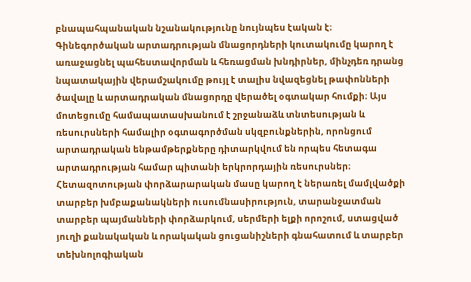բնապահպանական նշանակությունը նույնպես էական է։ Գինեգործական արտադրության մնացորդների կուտակումը կարող է առաջացնել պահեստավորման և հեռացման խնդիրներ, մինչդեռ դրանց նպատակային վերամշակումը թույլ է տալիս նվազեցնել թափոնների ծավալը և արտադրական մնացորդը վերածել օգտակար հումքի։ Այս մոտեցումը համապատասխանում է շրջանաձև տնտեսության և ռեսուրսների համալիր օգտագործման սկզբունքներին, որոնցում արտադրական ենթամթերքները դիտարկվում են որպես հետագա արտադրության համար պիտանի երկրորդային ռեսուրսներ։ Հետազոտության փորձարարական մասը կարող է ներառել մամլվածքի տարբեր խմբաքանակների ուսումնասիրություն, տարանջատման տարբեր պայմանների փորձարկում, սերմերի ելքի որոշում, ստացված յուղի քանակական և որակական ցուցանիշների գնահատում և տարբեր տեխնոլոգիական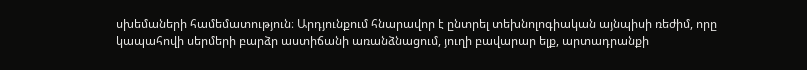սխեմաների համեմատություն։ Արդյունքում հնարավոր է ընտրել տեխնոլոգիական այնպիսի ռեժիմ, որը կապահովի սերմերի բարձր աստիճանի առանձնացում, յուղի բավարար ելք, արտադրանքի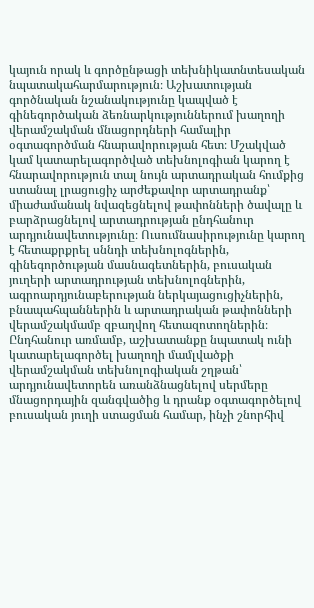կայուն որակ և գործընթացի տեխնիկատնտեսական նպատակահարմարություն։ Աշխատության գործնական նշանակությունը կապված է գինեգործական ձեռնարկություններում խաղողի վերամշակման մնացորդների համալիր օգտագործման հնարավորության հետ։ Մշակված կամ կատարելագործված տեխնոլոգիան կարող է հնարավորություն տալ նույն արտադրական հումքից ստանալ լրացուցիչ արժեքավոր արտադրանք՝ միաժամանակ նվազեցնելով թափոնների ծավալը և բարձրացնելով արտադրության ընդհանուր արդյունավետությունը։ Ուսումնասիրությունը կարող է հետաքրքրել սննդի տեխնոլոգներին, գինեգործության մասնագետներին, բուսական յուղերի արտադրության տեխնոլոգներին, ագրոարդյունաբերության ներկայացուցիչներին, բնապահպաններին և արտադրական թափոնների վերամշակմամբ զբաղվող հետազոտողներին։ Ընդհանուր առմամբ, աշխատանքը նպատակ ունի կատարելագործել խաղողի մամլվածքի վերամշակման տեխնոլոգիական շղթան՝ արդյունավետորեն առանձնացնելով սերմերը մնացորդային զանգվածից և դրանք օգտագործելով բուսական յուղի ստացման համար, ինչի շնորհիվ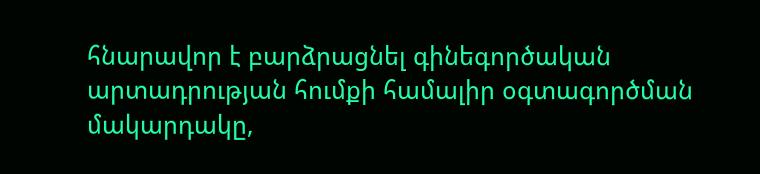հնարավոր է բարձրացնել գինեգործական արտադրության հումքի համալիր օգտագործման մակարդակը,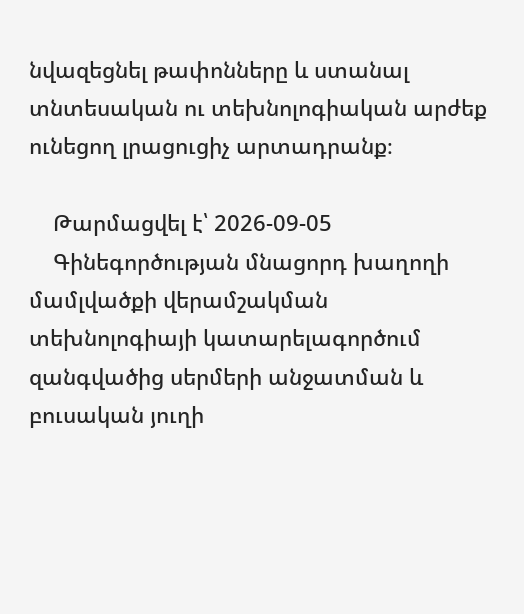նվազեցնել թափոնները և ստանալ տնտեսական ու տեխնոլոգիական արժեք ունեցող լրացուցիչ արտադրանք։

    Թարմացվել է՝ 2026-09-05
    Գինեգործության մնացորդ խաղողի մամլվածքի վերամշակման տեխնոլոգիայի կատարելագործում զանգվածից սերմերի անջատման և բուսական յուղի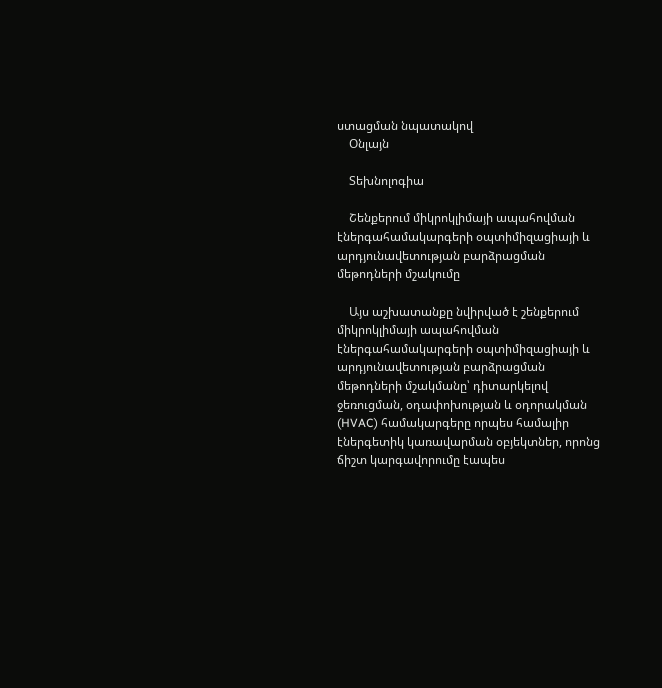ստացման նպատակով
    Օնլայն

    Տեխնոլոգիա

    Շենքերում միկրոկլիմայի ապահովման էներգահամակարգերի օպտիմիզացիայի և արդյունավետության բարձրացման մեթոդների մշակումը

    Այս աշխատանքը նվիրված է շենքերում միկրոկլիմայի ապահովման էներգահամակարգերի օպտիմիզացիայի և արդյունավետության բարձրացման մեթոդների մշակմանը՝ դիտարկելով ջեռուցման, օդափոխության և օդորակման (HVAC) համակարգերը որպես համալիր էներգետիկ կառավարման օբյեկտներ, որոնց ճիշտ կարգավորումը էապես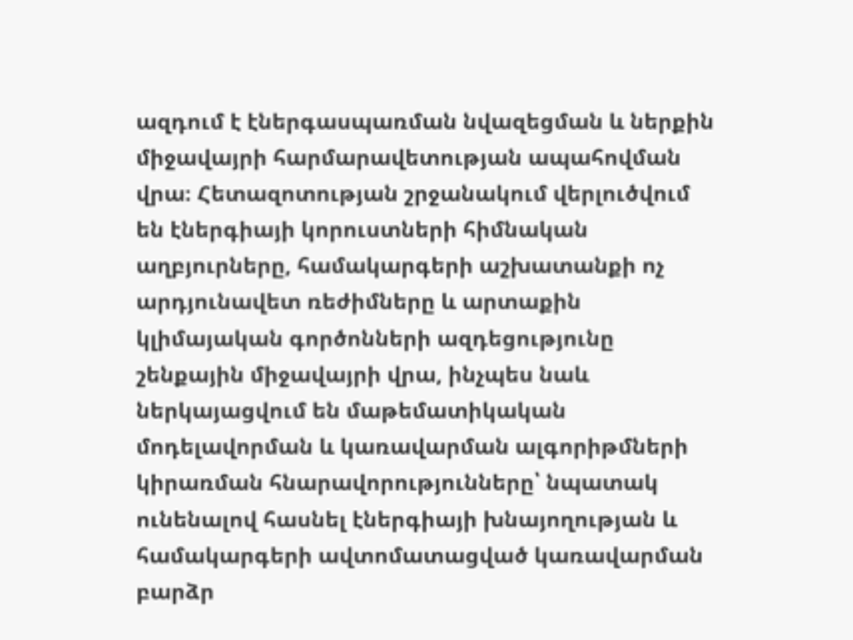ազդում է էներգասպառման նվազեցման և ներքին միջավայրի հարմարավետության ապահովման վրա։ Հետազոտության շրջանակում վերլուծվում են էներգիայի կորուստների հիմնական աղբյուրները, համակարգերի աշխատանքի ոչ արդյունավետ ռեժիմները և արտաքին կլիմայական գործոնների ազդեցությունը շենքային միջավայրի վրա, ինչպես նաև ներկայացվում են մաթեմատիկական մոդելավորման և կառավարման ալգորիթմների կիրառման հնարավորությունները՝ նպատակ ունենալով հասնել էներգիայի խնայողության և համակարգերի ավտոմատացված կառավարման բարձր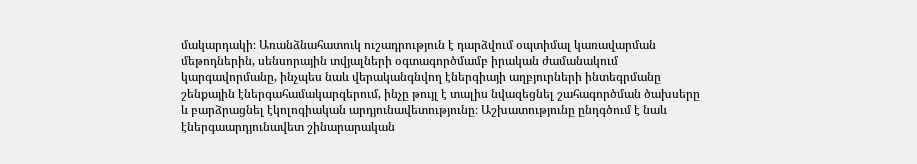մակարդակի։ Առանձնահատուկ ուշադրություն է դարձվում օպտիմալ կառավարման մեթոդներին, սենսորային տվյալների օգտագործմամբ իրական ժամանակում կարգավորմանը, ինչպես նաև վերականգնվող էներգիայի աղբյուրների ինտեգրմանը շենքային էներգահամակարգերում, ինչը թույլ է տալիս նվազեցնել շահագործման ծախսերը և բարձրացնել էկոլոգիական արդյունավետությունը։ Աշխատությունը ընդգծում է նաև էներգաարդյունավետ շինարարական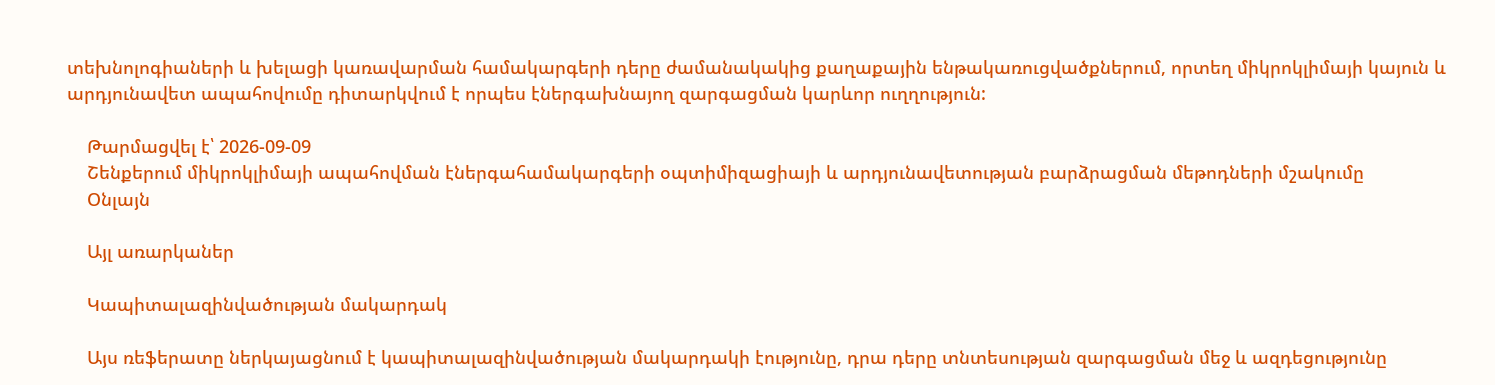տեխնոլոգիաների և խելացի կառավարման համակարգերի դերը ժամանակակից քաղաքային ենթակառուցվածքներում, որտեղ միկրոկլիմայի կայուն և արդյունավետ ապահովումը դիտարկվում է որպես էներգախնայող զարգացման կարևոր ուղղություն:

    Թարմացվել է՝ 2026-09-09
    Շենքերում միկրոկլիմայի ապահովման էներգահամակարգերի օպտիմիզացիայի և արդյունավետության բարձրացման մեթոդների մշակումը
    Օնլայն

    Այլ առարկաներ

    Կապիտալազինվածության մակարդակ

    Այս ռեֆերատը ներկայացնում է կապիտալազինվածության մակարդակի էությունը, դրա դերը տնտեսության զարգացման մեջ և ազդեցությունը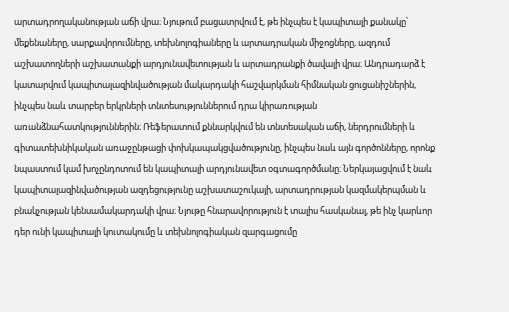արտադրողականության աճի վրա։ Նյութում բացատրվում է, թե ինչպես է կապիտալի քանակը՝ մեքենաները, սարքավորումները, տեխնոլոգիաները և արտադրական միջոցները, ազդում աշխատողների աշխատանքի արդյունավետության և արտադրանքի ծավալի վրա։ Անդրադարձ է կատարվում կապիտալազինվածության մակարդակի հաշվարկման հիմնական ցուցանիշներին, ինչպես նաև տարբեր երկրների տնտեսություններում դրա կիրառության առանձնահատկություններին։ Ռեֆերատում քննարկվում են տնտեսական աճի, ներդրումների և գիտատեխնիկական առաջընթացի փոխկապակցվածությունը, ինչպես նաև այն գործոնները, որոնք նպաստում կամ խոչընդոտում են կապիտալի արդյունավետ օգտագործմանը։ Ներկայացվում է նաև կապիտալազինվածության ազդեցությունը աշխատաշուկայի, արտադրության կազմակերպման և բնակչության կենսամակարդակի վրա։ Նյութը հնարավորություն է տալիս հասկանալ, թե ինչ կարևոր դեր ունի կապիտալի կուտակումը և տեխնոլոգիական զարգացումը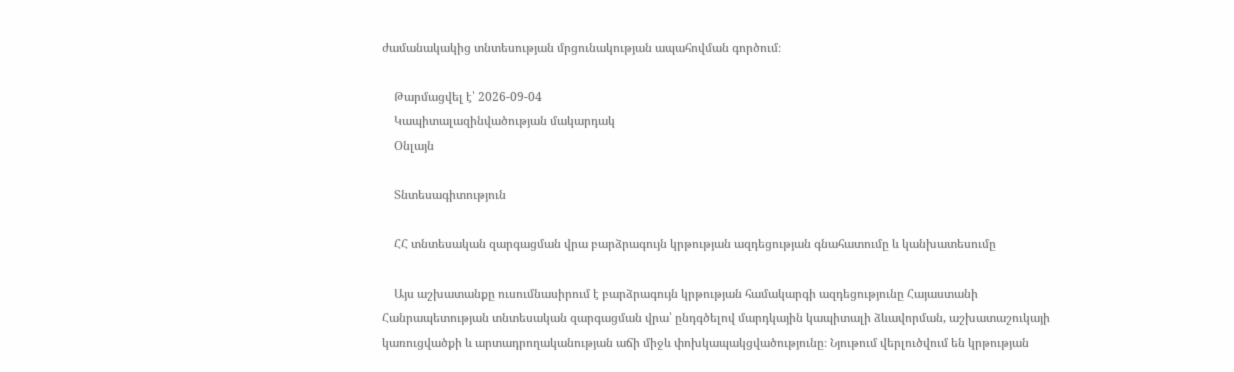ժամանակակից տնտեսության մրցունակության ապահովման գործում։

    Թարմացվել է՝ 2026-09-04
    Կապիտալազինվածության մակարդակ
    Օնլայն

    Տնտեսագիտություն

    ՀՀ տնտեսական զարգացման վրա բարձրագույն կրթության ազդեցության գնահատումը և կանխատեսումը

    Այս աշխատանքը ուսումնասիրում է բարձրագույն կրթության համակարգի ազդեցությունը Հայաստանի Հանրապետության տնտեսական զարգացման վրա՝ ընդգծելով մարդկային կապիտալի ձևավորման, աշխատաշուկայի կառուցվածքի և արտադրողականության աճի միջև փոխկապակցվածությունը։ Նյութում վերլուծվում են կրթության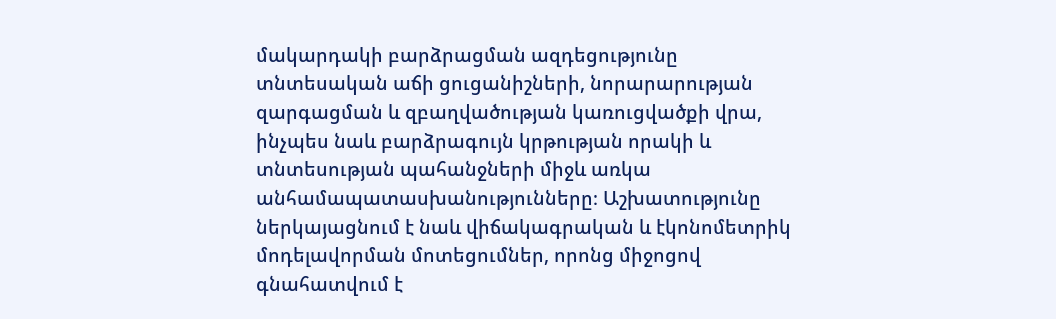մակարդակի բարձրացման ազդեցությունը տնտեսական աճի ցուցանիշների, նորարարության զարգացման և զբաղվածության կառուցվածքի վրա, ինչպես նաև բարձրագույն կրթության որակի և տնտեսության պահանջների միջև առկա անհամապատասխանությունները։ Աշխատությունը ներկայացնում է նաև վիճակագրական և էկոնոմետրիկ մոդելավորման մոտեցումներ, որոնց միջոցով գնահատվում է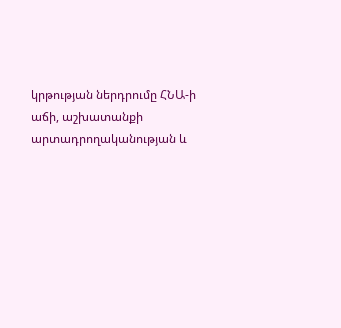կրթության ներդրումը ՀՆԱ-ի աճի, աշխատանքի արտադրողականության և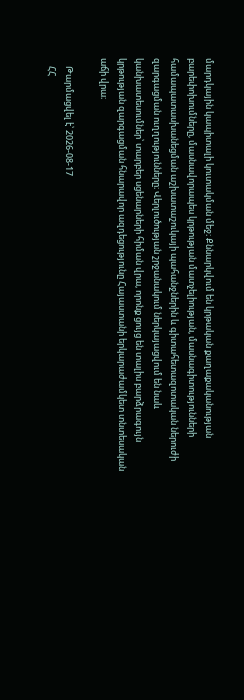մարդկային կապիտալի կուտակման մեջ։ Քննարկվում են կրթական քաղաքականության բարեփոխումները, մասնավորապես կրթության մատչելիության, մասնագիտությունների համապատասխանեցման աշխատաշուկայի պահանջներին և գիտահետազոտական ներուժի զարգացման ուղղությունները։ Վերլուծության շրջանակում ներկայացվում են նաև կանխատեսումներ՝ տարբեր սցենարների հիման վրա, որոնք ցույց են տալիս բարձրագույն կրթության զարգացման հնարավոր ազդեցությունը Հայաստանի երկարաժամկետ տնտեսական աճի վրա։

    Թարմացվել է՝ 2026-08-17
    ՀՀ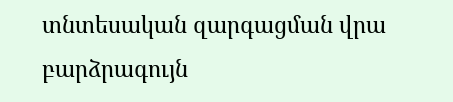տնտեսական զարգացման վրա բարձրագույն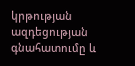կրթության ազդեցության գնահատումը և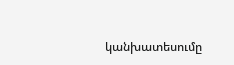կանխատեսումը